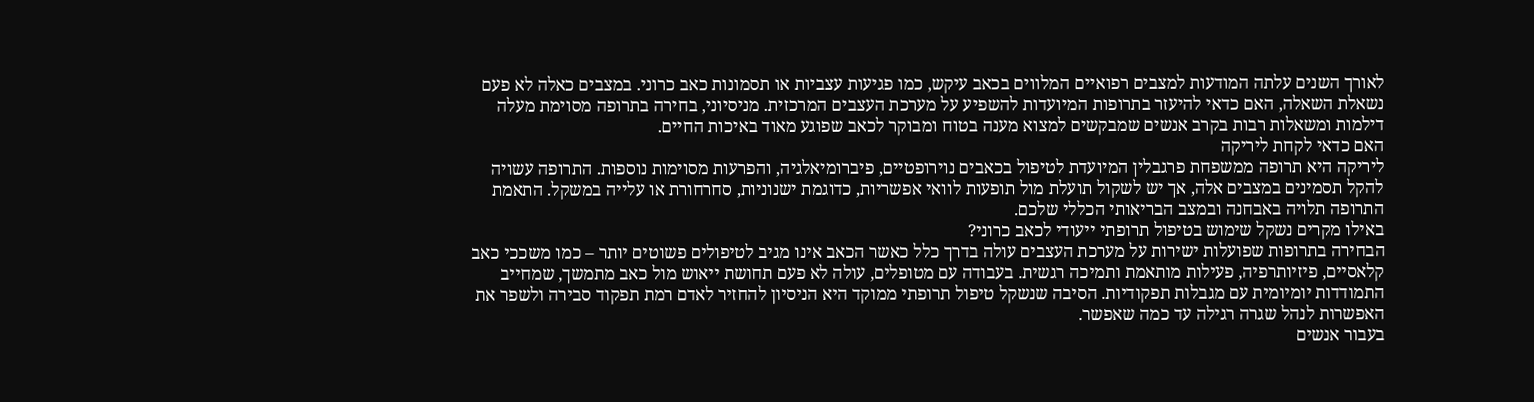לאורך השנים עלתה המודעות למצבים רפואיים המלווים בכאב עיקש, כמו פגיעות עצביות או תסמונות כאב כרוני. במצבים כאלה לא פעם נשאלת השאלה, האם כדאי להיעזר בתרופות המיועדות להשפיע על מערכת העצבים המרכזית. מניסיוני, בחירה בתרופה מסוימת מעלה דילמות ומשאלות רבות בקרב אנשים שמבקשים למצוא מענה בטוח ומבוקר לכאב שפוגע מאוד באיכות החיים.
האם כדאי לקחת ליריקה
ליריקה היא תרופה ממשפחת פרגבלין המיועדת לטיפול בכאבים נוירופטיים, פיברומיאלגיה, והפרעות מסוימות נוספות. התרופה עשויה להקל תסמינים במצבים אלה, אך יש לשקול תועלת מול תופעות לוואי אפשריות, כדוגמת ישנוניות, סחרחורת או עלייה במשקל. התאמת התרופה תלויה באבחנה ובמצב הבריאותי הכללי שלכם.
באילו מקרים נשקל שימוש בטיפול תרופתי ייעודי לכאב כרוני?
הבחירה בתרופות שפועלות ישירות על מערכת העצבים עולה בדרך כלל כאשר הכאב אינו מגיב לטיפולים פשוטים יותר – כמו משככי כאב קלאסיים, פיזיותרפיה, פעילות מותאמת ותמיכה רגשית. בעבודה עם מטופלים, עולה לא פעם תחושת ייאוש מול כאב מתמשך, שמחייב התמודדות יומיומית עם מגבלות תפקודיות. הסיבה שנשקל טיפול תרופתי ממוקד היא הניסיון להחזיר לאדם רמת תפקוד סבירה ולשפר את האפשרות לנהל שגרה רגילה עד כמה שאפשר.
בעבור אנשים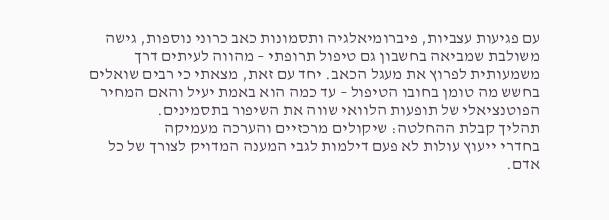עם פגיעות עצביות, פיברומיאלגיה ותסמונות כאב כרוני נוספות, גישה משולבת שמביאה בחשבון גם טיפול תרופתי – מהווה לעיתים דרך משמעותית לפרוץ את מעגל הכאב. יחד עם זאת, מצאתי כי רבים שואלים בחשש מה טומן בחובו הטיפול – עד כמה הוא באמת יעיל והאם המחיר הפוטנציאלי של תופעות הלוואי שווה את השיפור בתסמינים.
תהליך קבלת ההחלטה: שיקולים מרכזיים והערכה מעמיקה
בחדרי ייעוץ עולות לא פעם דילמות לגבי המענה המדויק לצורך של כל אדם.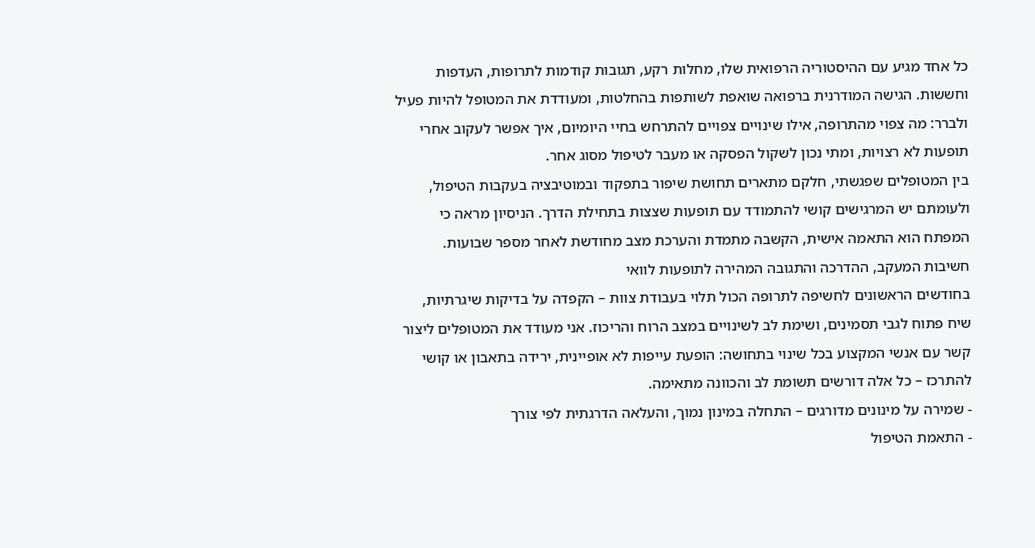כל אחד מגיע עם ההיסטוריה הרפואית שלו, מחלות רקע, תגובות קודמות לתרופות, העדפות וחששות. הגישה המודרנית ברפואה שואפת לשותפות בהחלטות, ומעודדת את המטופל להיות פעיל ולברר: מה צפוי מהתרופה, אילו שינויים צפויים להתרחש בחיי היומיום, איך אפשר לעקוב אחרי תופעות לא רצויות, ומתי נכון לשקול הפסקה או מעבר לטיפול מסוג אחר.
בין המטופלים שפגשתי, חלקם מתארים תחושת שיפור בתפקוד ובמוטיבציה בעקבות הטיפול, ולעומתם יש המרגישים קושי להתמודד עם תופעות שצצות בתחילת הדרך. הניסיון מראה כי המפתח הוא התאמה אישית, הקשבה מתמדת והערכת מצב מחודשת לאחר מספר שבועות.
חשיבות המעקב, ההדרכה והתגובה המהירה לתופעות לוואי
בחודשים הראשונים לחשיפה לתרופה הכול תלוי בעבודת צוות – הקפדה על בדיקות שיגרתיות, שיח פתוח לגבי תסמינים, ושימת לב לשינויים במצב הרוח והריכוז. אני מעודד את המטופלים ליצור קשר עם אנשי המקצוע בכל שינוי בתחושה: הופעת עייפות לא אופיינית, ירידה בתאבון או קושי להתרכז – כל אלה דורשים תשומת לב והכוונה מתאימה.
- שמירה על מינונים מדורגים – התחלה במינון נמוך, והעלאה הדרגתית לפי צורך
- התאמת הטיפול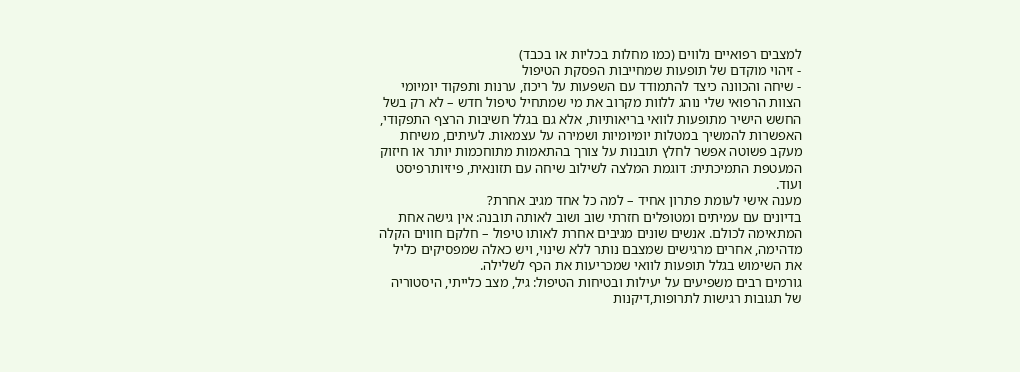למצבים רפואיים נלווים (כמו מחלות בכליות או בכבד)
- זיהוי מוקדם של תופעות שמחייבות הפסקת הטיפול
- שיחה והכוונה כיצד להתמודד עם השפעות על ריכוז, ערנות ותפקוד יומיומי
הצוות הרפואי שלי נוהג ללוות מקרוב את מי שמתחיל טיפול חדש – לא רק בשל החשש הישיר מתופעות לוואי בריאותיות, אלא גם בגלל חשיבות הרצף התפקודי, האפשרות להמשיך במטלות יומיומיות ושמירה על עצמאות. לעיתים, משיחת מעקב פשוטה אפשר לחלץ תובנות על צורך בהתאמות מתוחכמות יותר או חיזוק המעטפת התמיכתית: דוגמת המלצה לשילוב שיחה עם תזונאית, פיזיותרפיסט ועוד.
מענה אישי לעומת פתרון אחיד – למה כל אחד מגיב אחרת?
בדיונים עם עמיתים ומטופלים חזרתי שוב ושוב לאותה תובנה: אין גישה אחת המתאימה לכולם. אנשים שונים מגיבים אחרת לאותו טיפול – חלקם חווים הקלה מדהימה, אחרים מרגישים שמצבם נותר ללא שינוי, ויש כאלה שמפסיקים כליל את השימוש בגלל תופעות לוואי שמכריעות את הכף לשלילה.
גורמים רבים משפיעים על יעילות ובטיחות הטיפול: גיל, מצב כלייתי, היסטוריה של תגובות רגישות לתרופות,דיקנות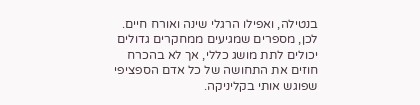בנטילה, ואפילו הרגלי שינה ואורח חיים. לכן, מספרים שמגיעים ממחקרים גדולים יכולים לתת מושג כללי, אך לא בהכרח חוזים את התחושה של כל אדם הספציפי שפוגש אותי בקליניקה.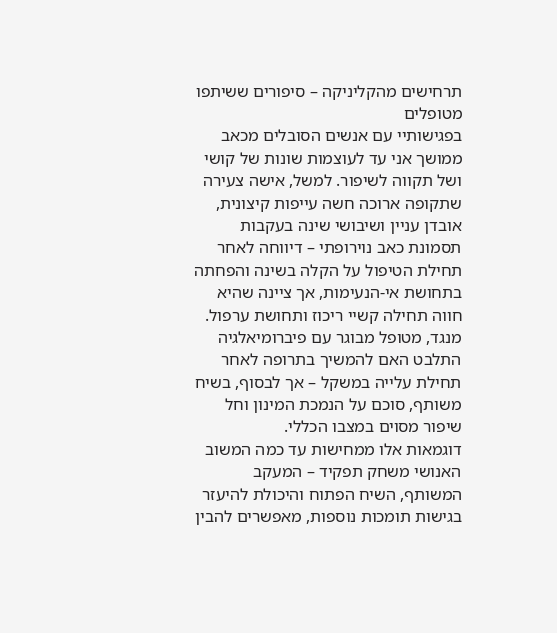תרחישים מהקליניקה – סיפורים ששיתפו מטופלים
בפגישותיי עם אנשים הסובלים מכאב ממושך אני עד לעוצמות שונות של קושי ושל תקווה לשיפור. למשל, אישה צעירה שתקופה ארוכה חשה עייפות קיצונית, אובדן עניין ושיבושי שינה בעקבות תסמונת כאב נוירופתי – דיווחה לאחר תחילת הטיפול על הקלה בשינה והפחתה בתחושת אי-הנעימות, אך ציינה שהיא חווה תחילה קשיי ריכוז ותחושת ערפול. מנגד, מטופל מבוגר עם פיברומיאלגיה התלבט האם להמשיך בתרופה לאחר תחילת עלייה במשקל – אך לבסוף, בשיח משותף, סוכם על הנמכת המינון וחל שיפור מסוים במצבו הכללי.
דוגמאות אלו ממחישות עד כמה המשוב האנושי משחק תפקיד – המעקב המשותף, השיח הפתוח והיכולת להיעזר בגישות תומכות נוספות, מאפשרים להבין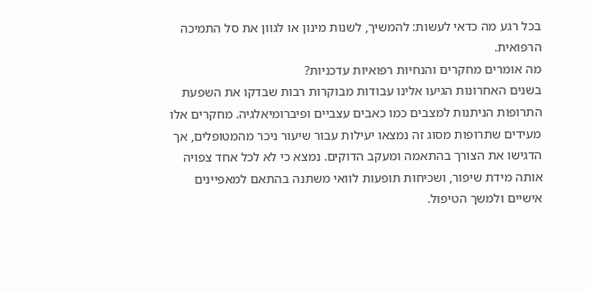בכל רגע מה כדאי לעשות: להמשיך, לשנות מינון או לגוון את סל התמיכה הרפואית.
מה אומרים מחקרים והנחיות רפואיות עדכניות?
בשנים האחרונות הגיעו אלינו עבודות מבוקרות רבות שבדקו את השפעת התרופות הניתנות למצבים כמו כאבים עצביים ופיברומיאלגיה. מחקרים אלו מעידים שתרופות מסוג זה נמצאו יעילות עבור שיעור ניכר מהמטופלים, אך הדגישו את הצורך בהתאמה ומעקב הדוקים. נמצא כי לא לכל אחד צפויה אותה מידת שיפור, ושכיחות תופעות לוואי משתנה בהתאם למאפיינים אישיים ולמשך הטיפול.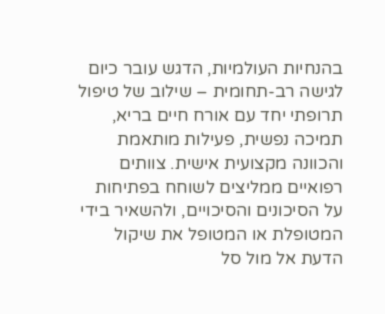בהנחיות העולמיות, הדגש עובר כיום לגישה רב-תחומית – שילוב של טיפול תרופתי יחד עם אורח חיים בריא, תמיכה נפשית, פעילות מותאמת והכוונה מקצועית אישית. צוותים רפואיים ממליצים לשוחח בפתיחות על הסיכונים והסיכויים, ולהשאיר בידי המטופלת או המטופל את שיקול הדעת אל מול סל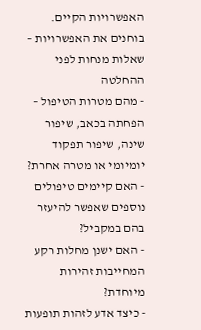האפשרויות הקיים.
בוחנים את האפשרויות – שאלות מנחות לפני ההחלטה
- מהם מטרות הטיפול – הפחתה בכאב, שיפור שינה, שיפור תפקוד יומיומי או מטרה אחרת?
- האם קיימים טיפולים נוספים שאפשר להיעזר בהם במקביל?
- האם ישנן מחלות רקע המחייבות זהירות מיוחדת?
- כיצד אדע לזהות תופעות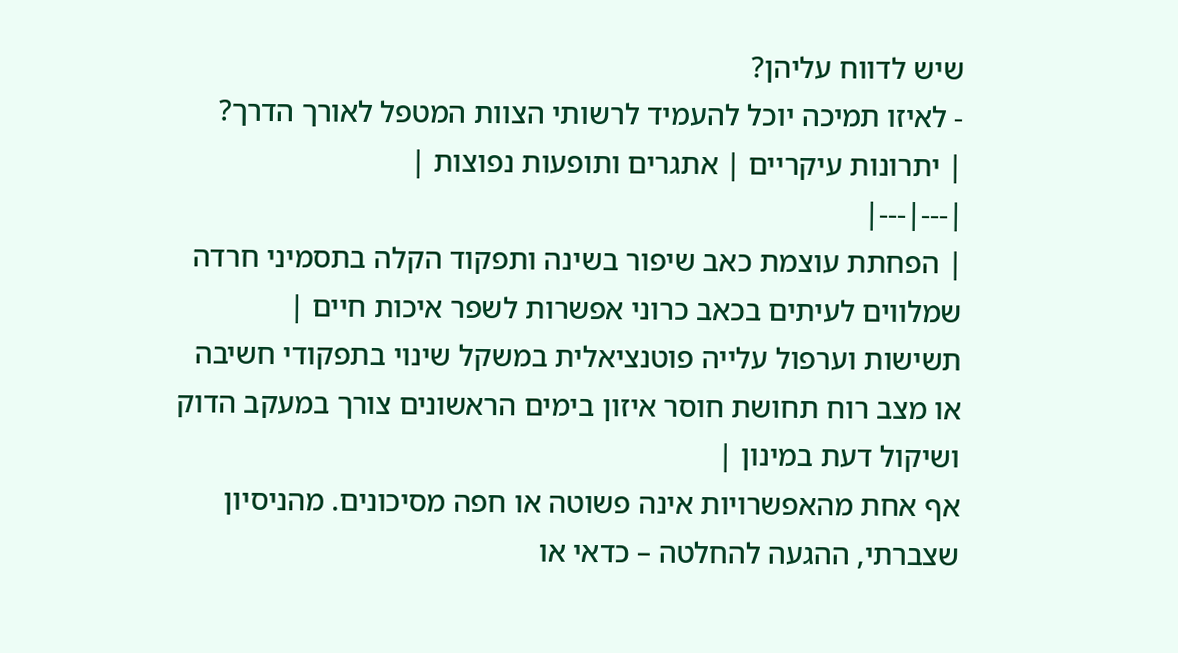שיש לדווח עליהן?
- לאיזו תמיכה יוכל להעמיד לרשותי הצוות המטפל לאורך הדרך?
| יתרונות עיקריים | אתגרים ותופעות נפוצות |
|---|---|
| הפחתת עוצמת כאב שיפור בשינה ותפקוד הקלה בתסמיני חרדה שמלווים לעיתים בכאב כרוני אפשרות לשפר איכות חיים |
תשישות וערפול עלייה פוטנציאלית במשקל שינוי בתפקודי חשיבה או מצב רוח תחושת חוסר איזון בימים הראשונים צורך במעקב הדוק ושיקול דעת במינון |
אף אחת מהאפשרויות אינה פשוטה או חפה מסיכונים. מהניסיון שצברתי, ההגעה להחלטה – כדאי או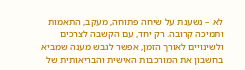לא – נשענת על שיחה פתוחה, מעקב, התאמות ותמיכה קרובה. רק יחד, עם הקשבה לצרכים ולשינויים לאורך הזמן, אפשר לגבש מענה שמביא בחשבון את המורכבות האישית והבריאותית של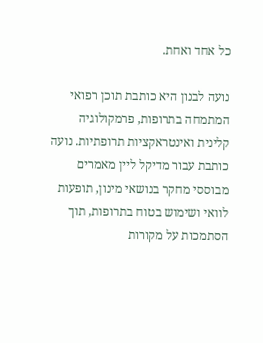כל אחד ואחת.

נועה לבנון היא כותבת תוכן רפואי המתמחה בתרופות, פרמקולוגיה קלינית ואינטראקציות תרופתיות. נועה כותבת עבור מדיקל ליין מאמרים מבוססי מחקר בנושאי מינון, תופעות לוואי ושימוש בטוח בתרופות, תוך הסתמכות על מקורות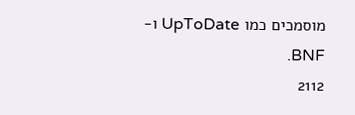מוסמכים כמו UpToDate ו-BNF.
2112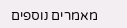מאמרים נוספים